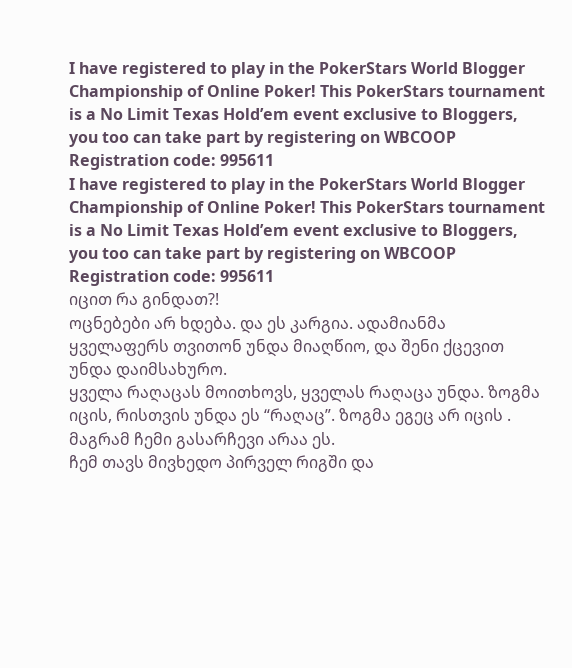I have registered to play in the PokerStars World Blogger Championship of Online Poker! This PokerStars tournament is a No Limit Texas Hold’em event exclusive to Bloggers, you too can take part by registering on WBCOOP
Registration code: 995611
I have registered to play in the PokerStars World Blogger Championship of Online Poker! This PokerStars tournament is a No Limit Texas Hold’em event exclusive to Bloggers, you too can take part by registering on WBCOOP
Registration code: 995611
იცით რა გინდათ?!
ოცნებები არ ხდება. და ეს კარგია. ადამიანმა ყველაფერს თვითონ უნდა მიაღწიო, და შენი ქცევით უნდა დაიმსახურო.
ყველა რაღაცას მოითხოვს, ყველას რაღაცა უნდა. ზოგმა იცის, რისთვის უნდა ეს “რაღაც”. ზოგმა ეგეც არ იცის .
მაგრამ ჩემი გასარჩევი არაა ეს.
ჩემ თავს მივხედო პირველ რიგში და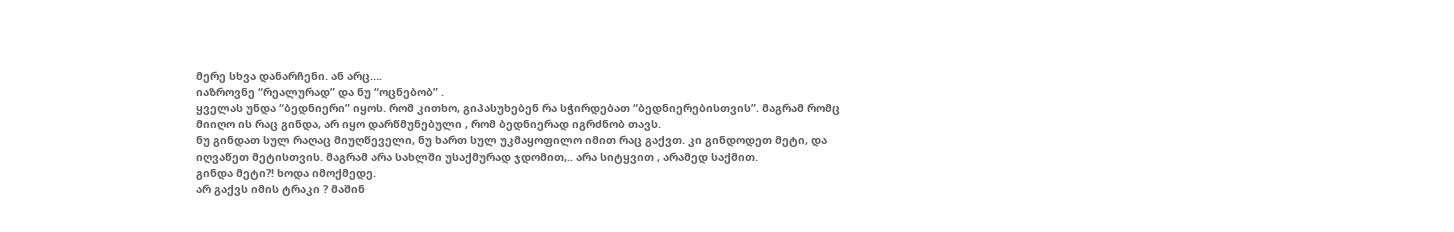მერე სხვა დანარჩენი. ან არც….
იაზროვნე “რეალურად” და ნუ “ოცნებობ” .
ყველას უნდა “ბედნიერი” იყოს. რომ კითხო, გიპასუხებენ რა სჭირდებათ “ბედნიერებისთვის”. მაგრამ რომც მიიღო ის რაც გინდა, არ იყო დარწმუნებული , რომ ბედნიერად იგრძნობ თავს.
ნუ გინდათ სულ რაღაც მიუღწეველი, ნუ ხართ სულ უკმაყოფილო იმით რაც გაქვთ. კი გინდოდეთ მეტი, და იღვაწეთ მეტისთვის. მაგრამ არა სახლში უსაქმურად ჯდომით,.. არა სიტყვით , არამედ საქმით.
გინდა მეტი?! ხოდა იმოქმედე.
არ გაქვს იმის ტრაკი ? მაშინ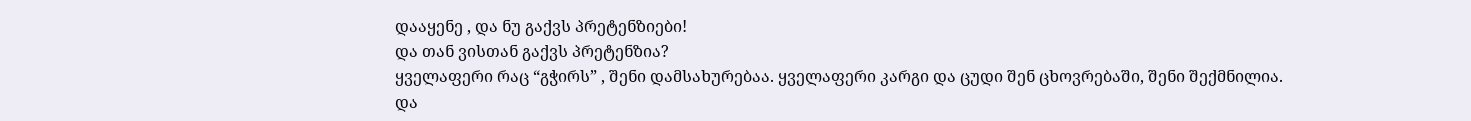დააყენე , და ნუ გაქვს პრეტენზიები!
და თან ვისთან გაქვს პრეტენზია?
ყველაფერი რაც “გჭირს” , შენი დამსახურებაა. ყველაფერი კარგი და ცუდი შენ ცხოვრებაში, შენი შექმნილია.
და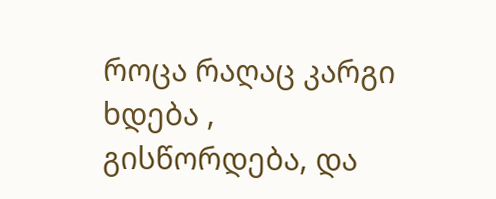როცა რაღაც კარგი ხდება , გისწორდება, და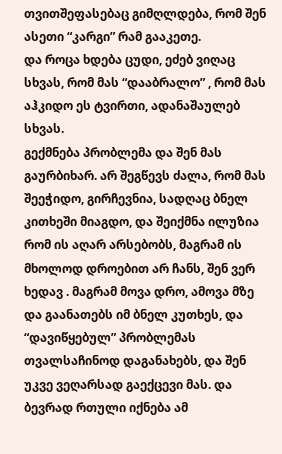თვითშეფასებაც გიმღლდება, რომ შენ ასეთი “კარგი” რამ გააკეთე.
და როცა ხდება ცუდი, ეძებ ვიღაც სხვას, რომ მას “დააბრალო” , რომ მას აჰკიდო ეს ტვირთი, ადანაშაულებ სხვას.
გექმნება პრობლემა და შენ მას გაურბიხარ. არ შეგწევს ძალა, რომ მას შეეჭიდო, გირჩევნია, სადღაც ბნელ კითხეში მიაგდო, და შეიქმნა ილუზია რომ ის აღარ არსებობს, მაგრამ ის მხოლოდ დროებით არ ჩანს, შენ ვერ ხედავ . მაგრამ მოვა დრო, ამოვა მზე და გაანათებს იმ ბნელ კუთხეს, და “დავიწყებულ” პრობლემას თვალსაჩინოდ დაგანახებს, და შენ უკვე ვეღარსად გაექცევი მას. და ბევრად რთული იქნება ამ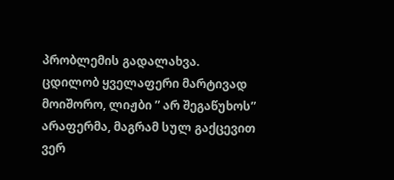პრობლემის გადალახვა.
ცდილობ ყველაფერი მარტივად მოიშორო, ლიჟბი ” არ შეგაწუხოს” არაფერმა, მაგრამ სულ გაქცევით ვერ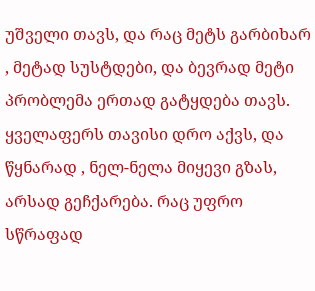უშველი თავს, და რაც მეტს გარბიხარ , მეტად სუსტდები, და ბევრად მეტი პრობლემა ერთად გატყდება თავს. ყველაფერს თავისი დრო აქვს, და წყნარად , ნელ-ნელა მიყევი გზას, არსად გეჩქარება. რაც უფრო სწრაფად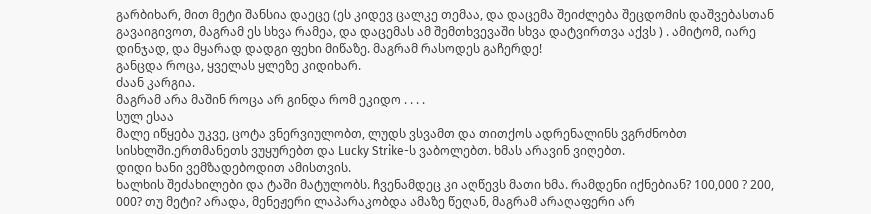გარბიხარ, მით მეტი შანსია დაეცე (ეს კიდევ ცალკე თემაა, და დაცემა შეიძლება შეცდომის დაშვებასთან გავაიგივოთ, მაგრამ ეს სხვა რამეა, და დაცემას ამ შემთხვევაში სხვა დატვირთვა აქვს ) . ამიტომ, იარე დინჯად, და მყარად დადგი ფეხი მიწაზე. მაგრამ რასოდეს გაჩერდე!
განცდა როცა, ყველას ყლეზე კიდიხარ.
ძაან კარგია.
მაგრამ არა მაშინ როცა არ გინდა რომ ეკიდო . . . .
სულ ესაა
მალე იწყება უკვე, ცოტა ვნერვიულობთ, ლუდს ვსვამთ და თითქოს ადრენალინს ვგრძნობთ სისხლში.ერთმანეთს ვუყურებთ და Lucky Strike-ს ვაბოლებთ. ხმას არავინ ვიღებთ.
დიდი ხანი ვემზადებოდით ამისთვის.
ხალხის შეძახილები და ტაში მატულობს. ჩვენამდეც კი აღწევს მათი ხმა. რამდენი იქნებიან? 100,000 ? 200, 000? თუ მეტი? არადა, მენეჟერი ლაპარაკობდა ამაზე წეღან, მაგრამ არაღაფერი არ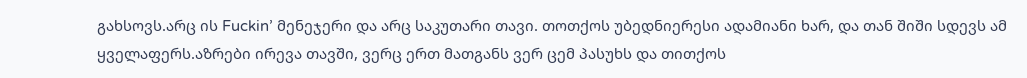გახსოვს.არც ის Fuckin’ მენეჯერი და არც საკუთარი თავი. თოთქოს უბედნიერესი ადამიანი ხარ, და თან შიში სდევს ამ ყველაფერს.აზრები ირევა თავში, ვერც ერთ მათგანს ვერ ცემ პასუხს და თითქოს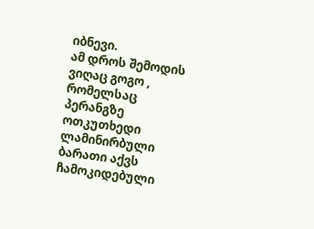იბნევი.
ამ დროს შემოდის ვიღაც გოგო , რომელსაც პერანგზე ოთკუთხედი ლამინირბული ბარათი აქვს ჩამოკიდებული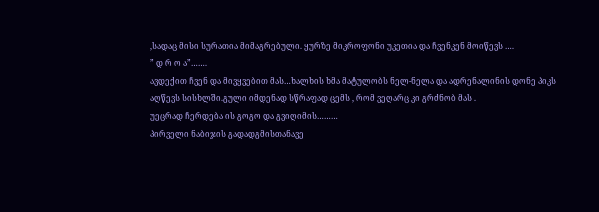,სადაც მისი სურათია მიმაგრებული. ყურზე მიკროფონი უკეთია და ჩვენკენ მოიწევს ….
” დ რ ო ა”…….
ავდექით ჩვენ და მივყვებით მას…ხალხის ხმა მატულობს ნელ-ნელა და ადრენალინის დონე პიკს აღწევს სისხლში.გული იმდენად სწრაფად ცემს , რომ ვეღარც კი გრძნობ მას .
უეცრად ჩერდება ის გოგო და გვიღიმის………
პირველი ნაბიჯის გადადგმისთანავე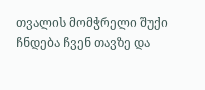თვალის მომჭრელი შუქი ჩნდება ჩვენ თავზე და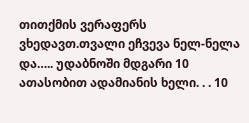თითქმის ვერაფერს ვხედავთ.თვალი ეჩვევა ნელ-ნელა და….. უდაბნოში მდგარი 10 ათასობით ადამიანის ხელი. . . 10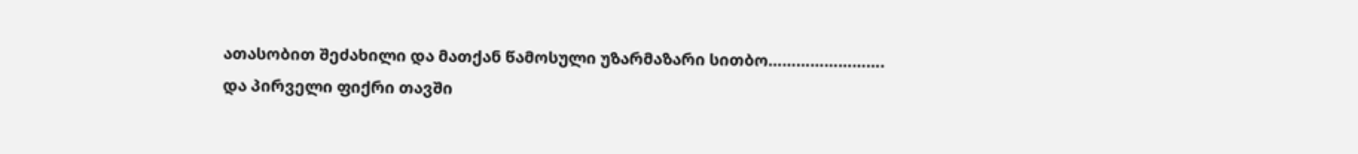ათასობით შეძახილი და მათქან წამოსული უზარმაზარი სითბო…………………….
და პირველი ფიქრი თავში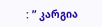: ” კარგია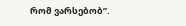რომ ვარსებობ”.